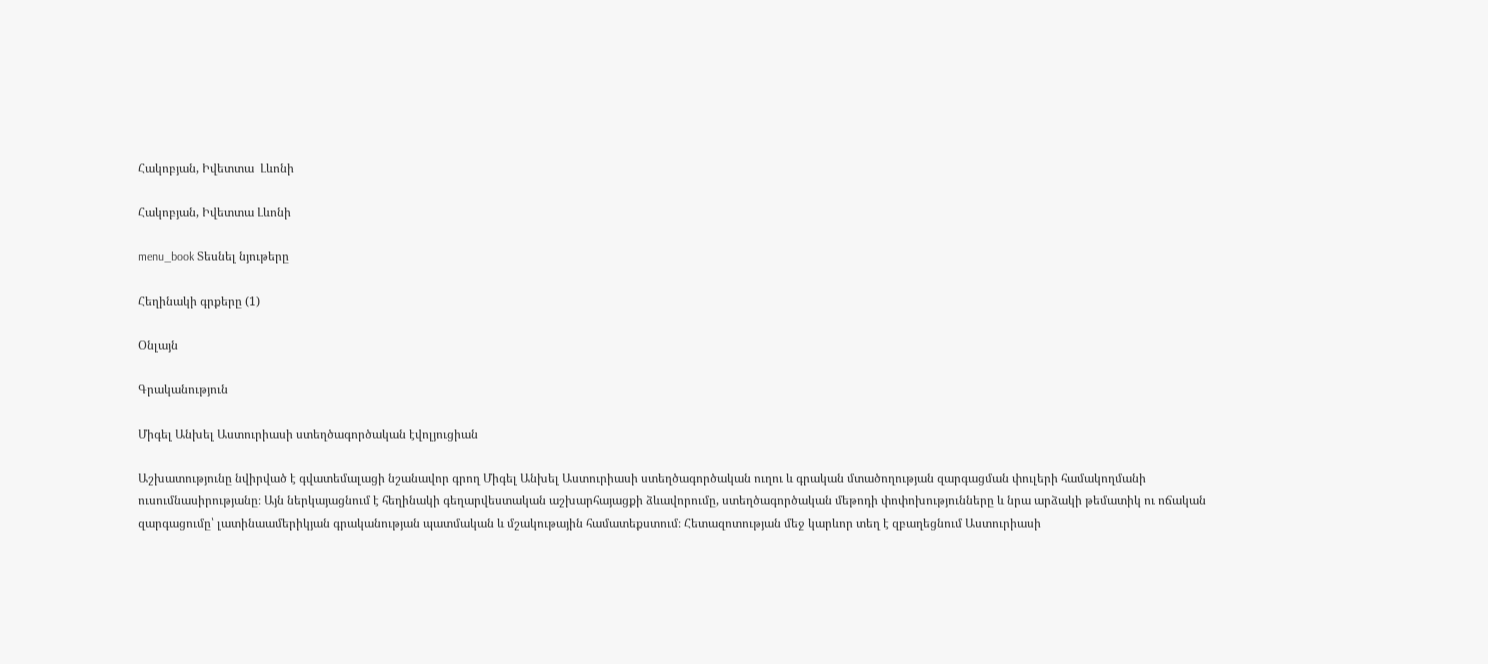Հակոբյան, Իվետտա  Լևոնի

Հակոբյան, Իվետտա Լևոնի

menu_book Տեսնել նյութերը

Հեղինակի գրքերը (1)

Օնլայն

Գրականություն

Միգել Անխել Աստուրիասի ստեղծագործական էվոլյուցիան

Աշխատությունը նվիրված է գվատեմալացի նշանավոր գրող Միգել Անխել Աստուրիասի ստեղծագործական ուղու և գրական մտածողության զարգացման փուլերի համակողմանի ուսումնասիրությանը։ Այն ներկայացնում է հեղինակի գեղարվեստական աշխարհայացքի ձևավորումը, ստեղծագործական մեթոդի փոփոխությունները և նրա արձակի թեմատիկ ու ոճական զարգացումը՝ լատինաամերիկյան գրականության պատմական և մշակութային համատեքստում։ Հետազոտության մեջ կարևոր տեղ է զբաղեցնում Աստուրիասի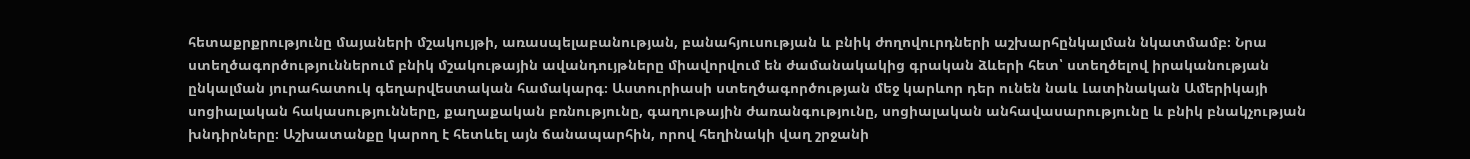հետաքրքրությունը մայաների մշակույթի, առասպելաբանության, բանահյուսության և բնիկ ժողովուրդների աշխարհընկալման նկատմամբ։ Նրա ստեղծագործություններում բնիկ մշակութային ավանդույթները միավորվում են ժամանակակից գրական ձևերի հետ՝ ստեղծելով իրականության ընկալման յուրահատուկ գեղարվեստական համակարգ։ Աստուրիասի ստեղծագործության մեջ կարևոր դեր ունեն նաև Լատինական Ամերիկայի սոցիալական հակասությունները, քաղաքական բռնությունը, գաղութային ժառանգությունը, սոցիալական անհավասարությունը և բնիկ բնակչության խնդիրները։ Աշխատանքը կարող է հետևել այն ճանապարհին, որով հեղինակի վաղ շրջանի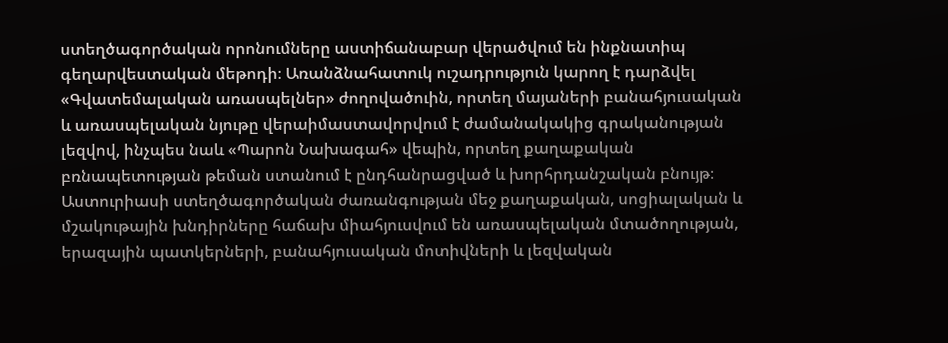ստեղծագործական որոնումները աստիճանաբար վերածվում են ինքնատիպ գեղարվեստական մեթոդի։ Առանձնահատուկ ուշադրություն կարող է դարձվել «Գվատեմալական առասպելներ» ժողովածուին, որտեղ մայաների բանահյուսական և առասպելական նյութը վերաիմաստավորվում է ժամանակակից գրականության լեզվով, ինչպես նաև «Պարոն Նախագահ» վեպին, որտեղ քաղաքական բռնապետության թեման ստանում է ընդհանրացված և խորհրդանշական բնույթ։ Աստուրիասի ստեղծագործական ժառանգության մեջ քաղաքական, սոցիալական և մշակութային խնդիրները հաճախ միահյուսվում են առասպելական մտածողության, երազային պատկերների, բանահյուսական մոտիվների և լեզվական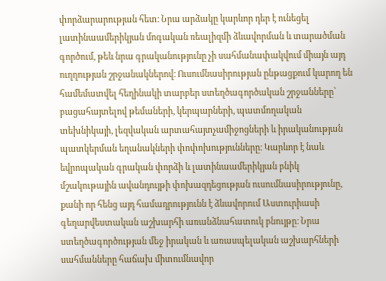փորձարարության հետ։ Նրա արձակը կարևոր դեր է ունեցել լատինաամերիկյան մոգական ռեալիզմի ձևավորման և տարածման գործում, թեև նրա գրականությունը չի սահմանափակվում միայն այդ ուղղության շրջանակներով։ Ուսումնասիրության ընթացքում կարող են համեմատվել հեղինակի տարբեր ստեղծագործական շրջանները՝ բացահայտելով թեմաների, կերպարների, պատմողական տեխնիկայի, լեզվական արտահայտչամիջոցների և իրականության պատկերման եղանակների փոփոխությունները։ Կարևոր է նաև եվրոպական գրական փորձի և լատինաամերիկյան բնիկ մշակութային ավանդույթի փոխազդեցության ուսումնասիրությունը, քանի որ հենց այդ համադրությունն է ձևավորում Աստուրիասի գեղարվեստական աշխարհի առանձնահատուկ բնույթը։ Նրա ստեղծագործության մեջ իրական և առասպելական աշխարհների սահմանները հաճախ միտումնավոր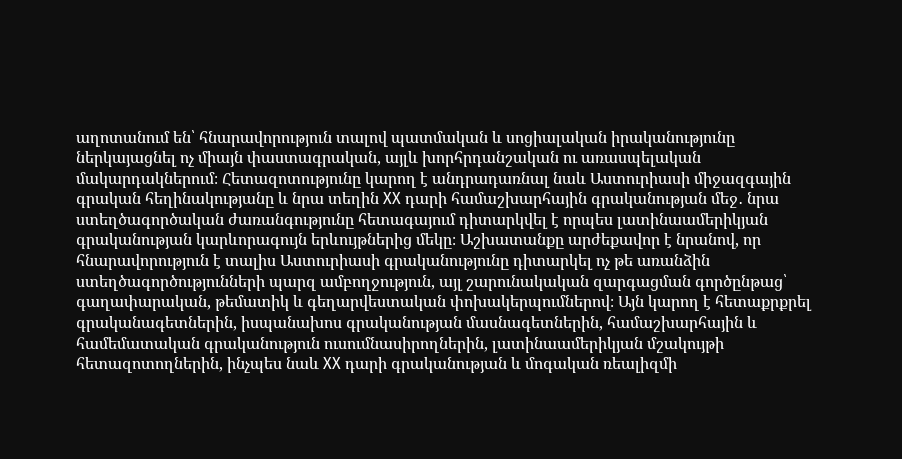աղոտանում են՝ հնարավորություն տալով պատմական և սոցիալական իրականությունը ներկայացնել ոչ միայն փաստագրական, այլև խորհրդանշական ու առասպելական մակարդակներում։ Հետազոտությունը կարող է անդրադառնալ նաև Աստուրիասի միջազգային գրական հեղինակությանը և նրա տեղին XX դարի համաշխարհային գրականության մեջ․ նրա ստեղծագործական ժառանգությունը հետագայում դիտարկվել է որպես լատինաամերիկյան գրականության կարևորագույն երևույթներից մեկը։ Աշխատանքը արժեքավոր է նրանով, որ հնարավորություն է տալիս Աստուրիասի գրականությունը դիտարկել ոչ թե առանձին ստեղծագործությունների պարզ ամբողջություն, այլ շարունակական զարգացման գործընթաց՝ գաղափարական, թեմատիկ և գեղարվեստական փոխակերպումներով։ Այն կարող է հետաքրքրել գրականագետներին, իսպանախոս գրականության մասնագետներին, համաշխարհային և համեմատական գրականություն ուսումնասիրողներին, լատինաամերիկյան մշակույթի հետազոտողներին, ինչպես նաև XX դարի գրականության և մոգական ռեալիզմի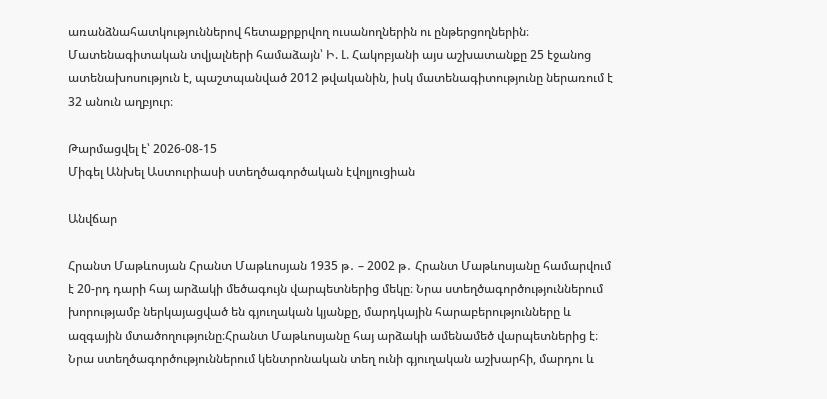առանձնահատկություններով հետաքրքրվող ուսանողներին ու ընթերցողներին։ Մատենագիտական տվյալների համաձայն՝ Ի. Լ. Հակոբյանի այս աշխատանքը 25 էջանոց ատենախոսություն է, պաշտպանված 2012 թվականին, իսկ մատենագիտությունը ներառում է 32 անուն աղբյուր։

Թարմացվել է՝ 2026-08-15
Միգել Անխել Աստուրիասի ստեղծագործական էվոլյուցիան

Անվճար

Հրանտ Մաթևոսյան Հրանտ Մաթևոսյան 1935 թ․ – 2002 թ․ Հրանտ Մաթևոսյանը համարվում է 20-րդ դարի հայ արձակի մեծագույն վարպետներից մեկը։ Նրա ստեղծագործություններում խորությամբ ներկայացված են գյուղական կյանքը, մարդկային հարաբերությունները և ազգային մտածողությունը։Հրանտ Մաթևոսյանը հայ արձակի ամենամեծ վարպետներից է։ Նրա ստեղծագործություններում կենտրոնական տեղ ունի գյուղական աշխարհի, մարդու և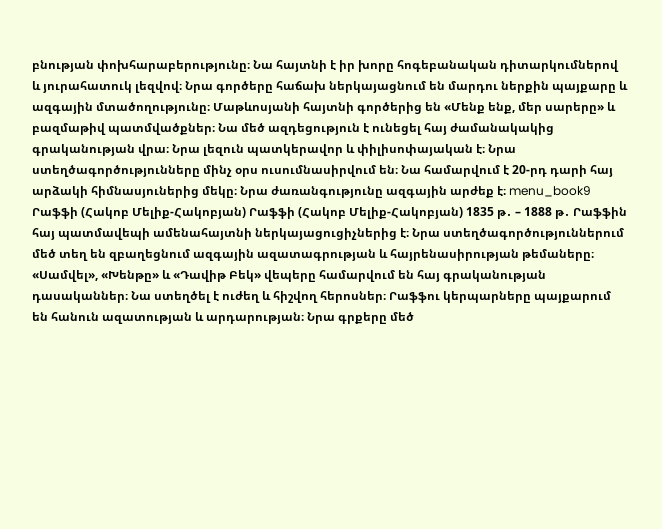բնության փոխհարաբերությունը։ Նա հայտնի է իր խորը հոգեբանական դիտարկումներով և յուրահատուկ լեզվով։ Նրա գործերը հաճախ ներկայացնում են մարդու ներքին պայքարը և ազգային մտածողությունը։ Մաթևոսյանի հայտնի գործերից են «Մենք ենք, մեր սարերը» և բազմաթիվ պատմվածքներ։ Նա մեծ ազդեցություն է ունեցել հայ ժամանակակից գրականության վրա։ Նրա լեզուն պատկերավոր և փիլիսոփայական է։ Նրա ստեղծագործությունները մինչ օրս ուսումնասիրվում են։ Նա համարվում է 20-րդ դարի հայ արձակի հիմնասյուներից մեկը։ Նրա ժառանգությունը ազգային արժեք է։ menu_book9 Րաֆֆի (Հակոբ Մելիք-Հակոբյան) Րաֆֆի (Հակոբ Մելիք-Հակոբյան) 1835 թ․ – 1888 թ․ Րաֆֆին հայ պատմավեպի ամենահայտնի ներկայացուցիչներից է։ Նրա ստեղծագործություններում մեծ տեղ են զբաղեցնում ազգային ազատագրության և հայրենասիրության թեմաները։ «Սամվել», «Խենթը» և «Դավիթ Բեկ» վեպերը համարվում են հայ գրականության դասականներ։ Նա ստեղծել է ուժեղ և հիշվող հերոսներ։ Րաֆֆու կերպարները պայքարում են հանուն ազատության և արդարության։ Նրա գրքերը մեծ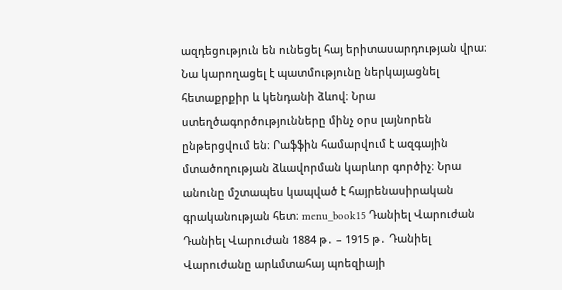ազդեցություն են ունեցել հայ երիտասարդության վրա։ Նա կարողացել է պատմությունը ներկայացնել հետաքրքիր և կենդանի ձևով։ Նրա ստեղծագործությունները մինչ օրս լայնորեն ընթերցվում են։ Րաֆֆին համարվում է ազգային մտածողության ձևավորման կարևոր գործիչ։ Նրա անունը մշտապես կապված է հայրենասիրական գրականության հետ։ menu_book15 Դանիել Վարուժան Դանիել Վարուժան 1884 թ․ – 1915 թ․ Դանիել Վարուժանը արևմտահայ պոեզիայի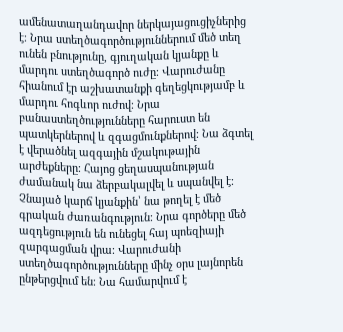ամենատաղանդավոր ներկայացուցիչներից է։ Նրա ստեղծագործություններում մեծ տեղ ունեն բնությունը, գյուղական կյանքը և մարդու ստեղծագործ ուժը։ Վարուժանը հիանում էր աշխատանքի գեղեցկությամբ և մարդու հոգևոր ուժով։ Նրա բանաստեղծությունները հարուստ են պատկերներով և զգացմունքներով։ Նա ձգտել է վերածնել ազգային մշակութային արժեքները։ Հայոց ցեղասպանության ժամանակ նա ձերբակալվել և սպանվել է։ Չնայած կարճ կյանքին՝ նա թողել է մեծ գրական ժառանգություն։ Նրա գործերը մեծ ազդեցություն են ունեցել հայ պոեզիայի զարգացման վրա։ Վարուժանի ստեղծագործությունները մինչ օրս լայնորեն ընթերցվում են։ Նա համարվում է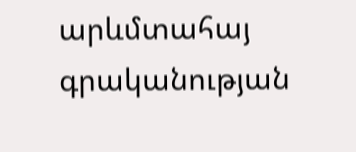արևմտահայ գրականության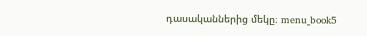դասականներից մեկը։ menu_book5